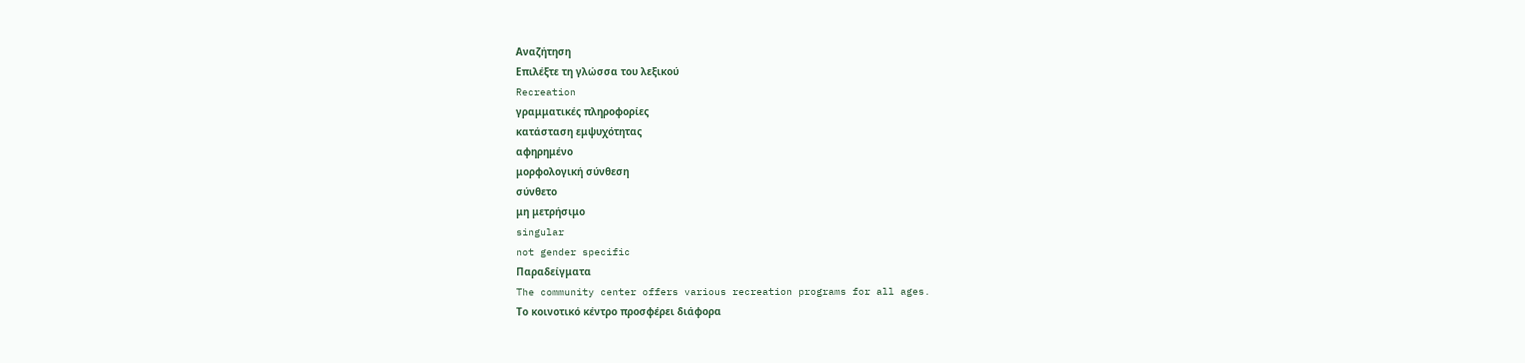Αναζήτηση
Επιλέξτε τη γλώσσα του λεξικού
Recreation
γραμματικές πληροφορίες
κατάσταση εμψυχότητας
αφηρημένο
μορφολογική σύνθεση
σύνθετο
μη μετρήσιμο
singular
not gender specific
Παραδείγματα
The community center offers various recreation programs for all ages.
Το κοινοτικό κέντρο προσφέρει διάφορα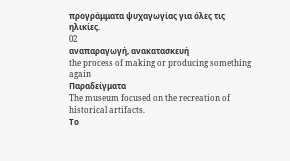προγράμματα ψυχαγωγίας για όλες τις ηλικίες.
02
αναπαραγωγή, ανακατασκευή
the process of making or producing something again
Παραδείγματα
The museum focused on the recreation of historical artifacts.
Το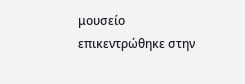μουσείο επικεντρώθηκε στην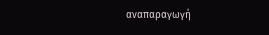αναπαραγωγή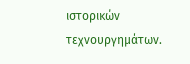ιστορικών τεχνουργημάτων.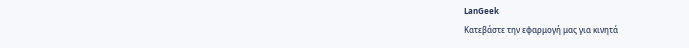LanGeek
Κατεβάστε την εφαρμογή μας για κινητά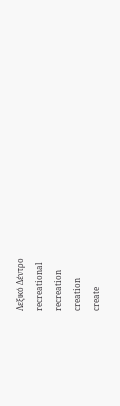Λεξικό Δέντρο
recreational
recreation
creation
create